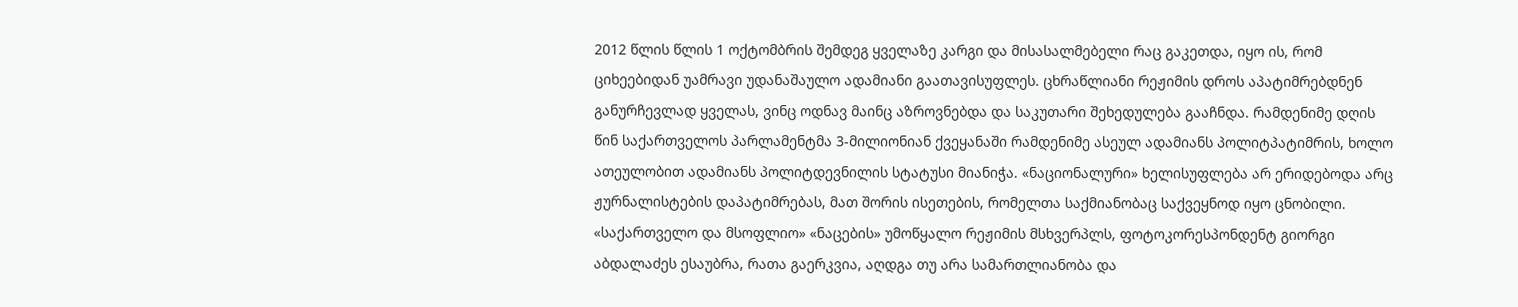2012 წლის წლის 1 ოქტომბრის შემდეგ ყველაზე კარგი და მისასალმებელი რაც გაკეთდა, იყო ის, რომ ციხეებიდან უამრავი უდანაშაულო ადამიანი გაათავისუფლეს. ცხრაწლიანი რეჟიმის დროს აპატიმრებდნენ განურჩევლად ყველას, ვინც ოდნავ მაინც აზროვნებდა და საკუთარი შეხედულება გააჩნდა. რამდენიმე დღის წინ საქართველოს პარლამენტმა 3-მილიონიან ქვეყანაში რამდენიმე ასეულ ადამიანს პოლიტპატიმრის, ხოლო ათეულობით ადამიანს პოლიტდევნილის სტატუსი მიანიჭა. «ნაციონალური» ხელისუფლება არ ერიდებოდა არც ჟურნალისტების დაპატიმრებას, მათ შორის ისეთების, რომელთა საქმიანობაც საქვეყნოდ იყო ცნობილი. «საქართველო და მსოფლიო» «ნაცების» უმოწყალო რეჟიმის მსხვერპლს, ფოტოკორესპონდენტ გიორგი აბდალაძეს ესაუბრა, რათა გაერკვია, აღდგა თუ არა სამართლიანობა და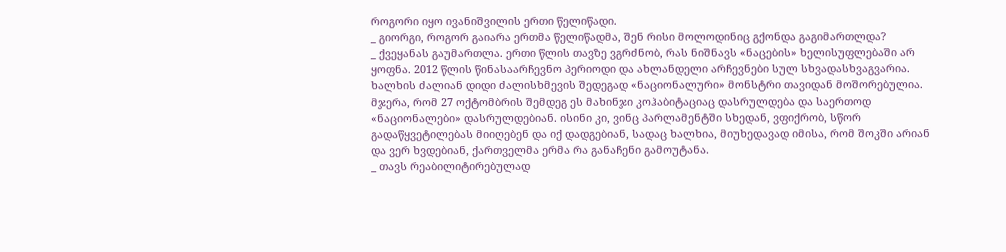როგორი იყო ივანიშვილის ერთი წელიწადი.
_ გიორგი, როგორ გაიარა ერთმა წელიწადმა, შენ რისი მოლოდინიც გქონდა გაგიმართლდა?
_ ქვეყანას გაუმართლა. ერთი წლის თავზე ვგრძნობ, რას ნიშნავს «ნაცების» ხელისუფლებაში არ ყოფნა. 2012 წლის წინასაარჩევნო პერიოდი და ახლანდელი არჩევნები სულ სხვადასხვაგვარია. ხალხის ძალიან დიდი ძალისხმევის შედეგად «ნაციონალური» მონსტრი თავიდან მოშორებულია. მჯერა, რომ 27 ოქტომბრის შემდეგ ეს მახინჯი კოჰაბიტაციაც დასრულდება და საერთოდ «ნაციონალები» დასრულდებიან. ისინი კი, ვინც პარლამენტში სხედან, ვფიქრობ, სწორ გადაწყვეტილებას მიიღებენ და იქ დადგებიან, სადაც ხალხია, მიუხედავად იმისა, რომ შოკში არიან და ვერ ხვდებიან, ქართველმა ერმა რა განაჩენი გამოუტანა.
_ თავს რეაბილიტირებულად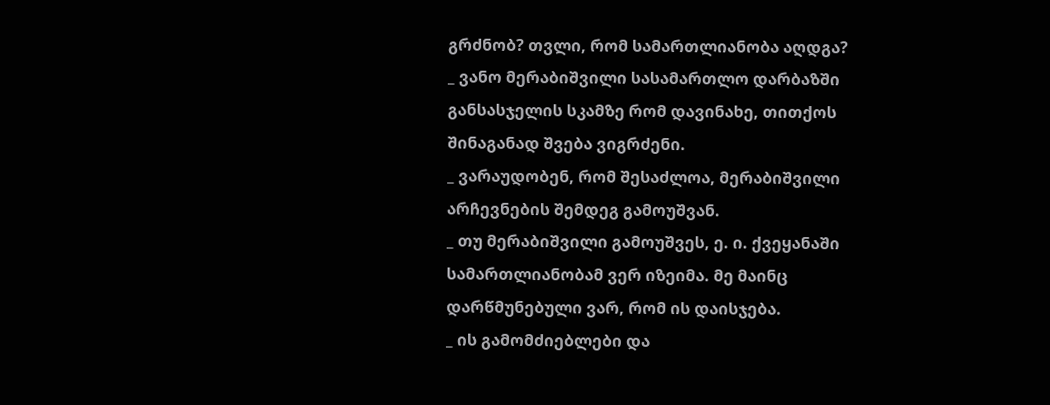გრძნობ? თვლი, რომ სამართლიანობა აღდგა?
_ ვანო მერაბიშვილი სასამართლო დარბაზში განსასჯელის სკამზე რომ დავინახე, თითქოს შინაგანად შვება ვიგრძენი.
_ ვარაუდობენ, რომ შესაძლოა, მერაბიშვილი არჩევნების შემდეგ გამოუშვან.
_ თუ მერაბიშვილი გამოუშვეს, ე. ი. ქვეყანაში სამართლიანობამ ვერ იზეიმა. მე მაინც დარწმუნებული ვარ, რომ ის დაისჯება.
_ ის გამომძიებლები და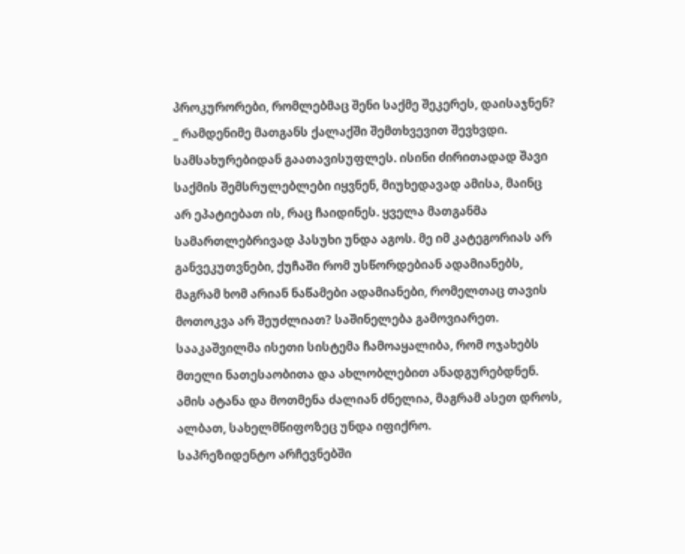პროკურორები, რომლებმაც შენი საქმე შეკერეს, დაისაჯნენ?
_ რამდენიმე მათგანს ქალაქში შემთხვევით შევხვდი. სამსახურებიდან გაათავისუფლეს. ისინი ძირითადად შავი საქმის შემსრულებლები იყვნენ, მიუხედავად ამისა, მაინც არ ეპატიებათ ის, რაც ჩაიდინეს. ყველა მათგანმა სამართლებრივად პასუხი უნდა აგოს. მე იმ კატეგორიას არ განვეკუთვნები, ქუჩაში რომ უსწორდებიან ადამიანებს, მაგრამ ხომ არიან ნაწამები ადამიანები, რომელთაც თავის მოთოკვა არ შეუძლიათ? საშინელება გამოვიარეთ. სააკაშვილმა ისეთი სისტემა ჩამოაყალიბა, რომ ოჯახებს მთელი ნათესაობითა და ახლობლებით ანადგურებდნენ. ამის ატანა და მოთმენა ძალიან ძნელია, მაგრამ ასეთ დროს, ალბათ, სახელმწიფოზეც უნდა იფიქრო.
საპრეზიდენტო არჩევნებში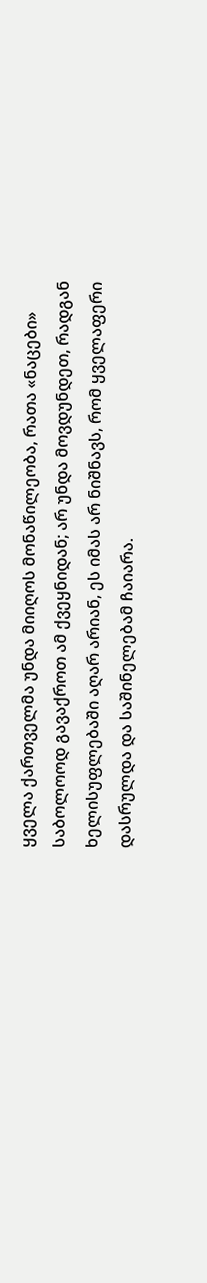ყველა ქართველმა უნდა მიიღოს მონაწილეობა, რათა «ნაცები» საბოლოოდ გავაქროთ ამ ქვეყნიდან; არ უნდა მოვდუნდეთ, რადგან ხელისუფლებაში აღარ არიან, ეს იმას არ ნიშნავს, რომ ყველაფერი დასრულდა და საშინელებამ ჩაიარა.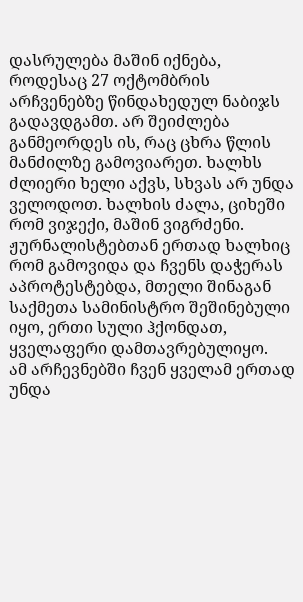დასრულება მაშინ იქნება, როდესაც 27 ოქტომბრის არჩვენებზე წინდახედულ ნაბიჯს გადავდგამთ. არ შეიძლება განმეორდეს ის, რაც ცხრა წლის მანძილზე გამოვიარეთ. ხალხს ძლიერი ხელი აქვს, სხვას არ უნდა ველოდოთ. ხალხის ძალა, ციხეში რომ ვიჯექი, მაშინ ვიგრძენი. ჟურნალისტებთან ერთად ხალხიც რომ გამოვიდა და ჩვენს დაჭერას აპროტესტებდა, მთელი შინაგან საქმეთა სამინისტრო შეშინებული იყო, ერთი სული ჰქონდათ, ყველაფერი დამთავრებულიყო.
ამ არჩევნებში ჩვენ ყველამ ერთად უნდა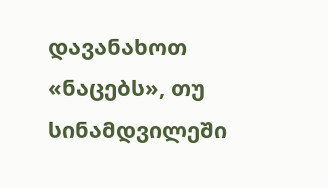დავანახოთ «ნაცებს», თუ სინამდვილეში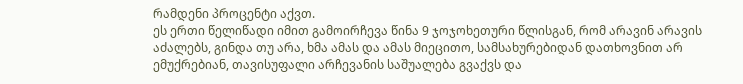რამდენი პროცენტი აქვთ.
ეს ერთი წელიწადი იმით გამოირჩევა წინა 9 ჯოჯოხეთური წლისგან, რომ არავინ არავის აძალებს, გინდა თუ არა, ხმა ამას და ამას მიეცითო, სამსახურებიდან დათხოვნით არ ემუქრებიან, თავისუფალი არჩევანის საშუალება გვაქვს და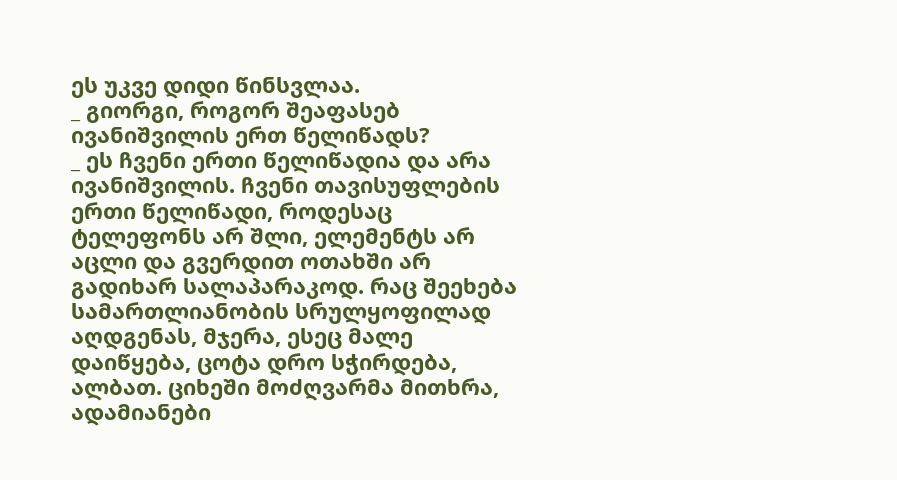ეს უკვე დიდი წინსვლაა.
_ გიორგი, როგორ შეაფასებ ივანიშვილის ერთ წელიწადს?
_ ეს ჩვენი ერთი წელიწადია და არა ივანიშვილის. ჩვენი თავისუფლების ერთი წელიწადი, როდესაც ტელეფონს არ შლი, ელემენტს არ აცლი და გვერდით ოთახში არ გადიხარ სალაპარაკოდ. რაც შეეხება სამართლიანობის სრულყოფილად აღდგენას, მჯერა, ესეც მალე დაიწყება, ცოტა დრო სჭირდება, ალბათ. ციხეში მოძღვარმა მითხრა, ადამიანები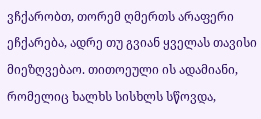ვჩქარობთ, თორემ ღმერთს არაფერი ეჩქარება, ადრე თუ გვიან ყველას თავისი მიეზღვებაო. თითოეული ის ადამიანი, რომელიც ხალხს სისხლს სწოვდა,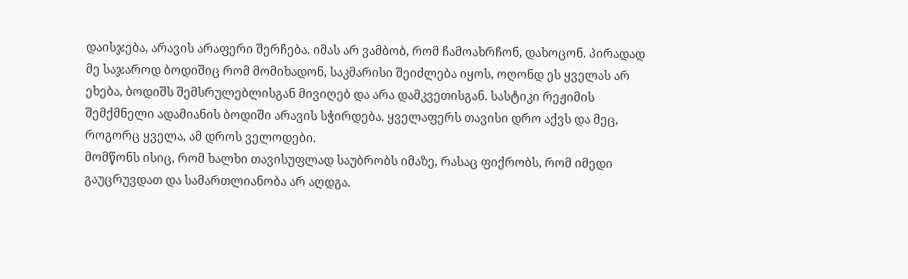დაისჯება, არავის არაფერი შერჩება. იმას არ ვამბობ, რომ ჩამოახრჩონ, დახოცონ. პირადად მე საჯაროდ ბოდიშიც რომ მომიხადონ, საკმარისი შეიძლება იყოს, ოღონდ ეს ყველას არ ეხება, ბოდიშს შემსრულებლისგან მივიღებ და არა დამკვეთისგან. სასტიკი რეჟიმის შემქმნელი ადამიანის ბოდიში არავის სჭირდება. ყველაფერს თავისი დრო აქვს და მეც, როგორც ყველა, ამ დროს ველოდები.
მომწონს ისიც, რომ ხალხი თავისუფლად საუბრობს იმაზე, რასაც ფიქრობს, რომ იმედი გაუცრუვდათ და სამართლიანობა არ აღდგა.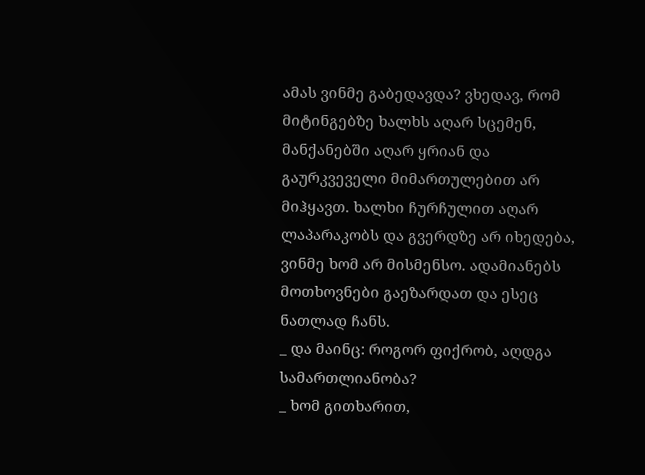ამას ვინმე გაბედავდა? ვხედავ, რომ მიტინგებზე ხალხს აღარ სცემენ, მანქანებში აღარ ყრიან და გაურკვეველი მიმართულებით არ მიჰყავთ. ხალხი ჩურჩულით აღარ ლაპარაკობს და გვერდზე არ იხედება, ვინმე ხომ არ მისმენსო. ადამიანებს მოთხოვნები გაეზარდათ და ესეც ნათლად ჩანს.
_ და მაინც: როგორ ფიქრობ, აღდგა სამართლიანობა?
_ ხომ გითხარით,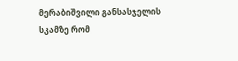მერაბიშვილი განსასჯელის სკამზე რომ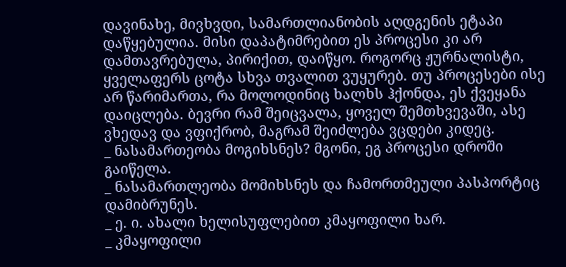დავინახე, მივხვდი, სამართლიანობის აღდგენის ეტაპი დაწყებულია. მისი დაპატიმრებით ეს პროცესი კი არ დამთავრებულა, პირიქით, დაიწყო. როგორც ჟურნალისტი, ყველაფერს ცოტა სხვა თვალით ვუყურებ. თუ პროცესები ისე არ წარიმართა, რა მოლოდინიც ხალხს ჰქონდა, ეს ქვეყანა დაიცლება. ბევრი რამ შეიცვალა, ყოველ შემთხვევაში, ასე ვხედავ და ვფიქრობ, მაგრამ შეიძლება ვცდები კიდეც.
_ ნასამართეობა მოგიხსნეს? მგონი, ეგ პროცესი დროში გაიწელა.
_ ნასამართლეობა მომიხსნეს და ჩამორთმეული პასპორტიც დამიბრუნეს.
_ ე. ი. ახალი ხელისუფლებით კმაყოფილი ხარ.
_ კმაყოფილი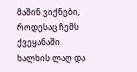მაშინ ვიქნები, როდესაც ჩემს ქვეყანაში ხალხის ლაღ და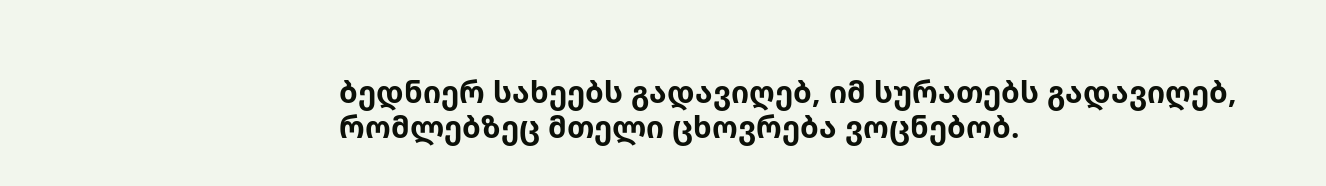ბედნიერ სახეებს გადავიღებ, იმ სურათებს გადავიღებ, რომლებზეც მთელი ცხოვრება ვოცნებობ.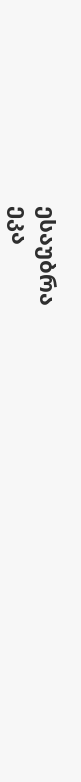ესაუბრა
ეკა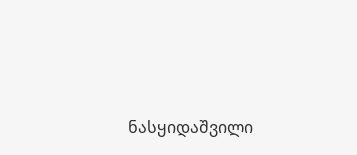ნასყიდაშვილი